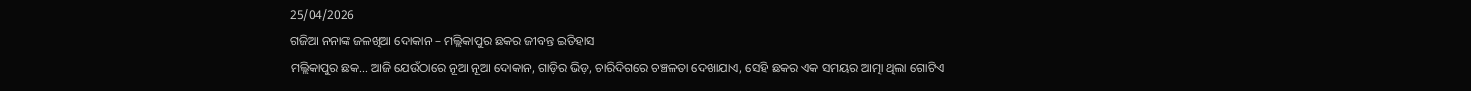25/04/2026
ଗଜିଆ ନନାଙ୍କ ଜଳଖିଆ ଦୋକାନ – ମଲ୍ଲିକାପୁର ଛକର ଜୀବନ୍ତ ଇତିହାସ
ମଲ୍ଲିକାପୁର ଛକ… ଆଜି ଯେଉଁଠାରେ ନୂଆ ନୂଆ ଦୋକାନ, ଗାଡ଼ିର ଭିଡ଼, ଚାରିଦିଗରେ ଚଞ୍ଚଳତା ଦେଖାଯାଏ, ସେହି ଛକର ଏକ ସମୟର ଆତ୍ମା ଥିଲା ଗୋଟିଏ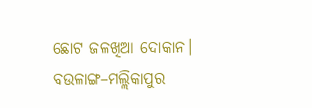ଛୋଟ ଜଳଖିଆ ଦୋକାନ। ବଉଳାଙ୍ଗ–ମଲ୍ଲିକାପୁର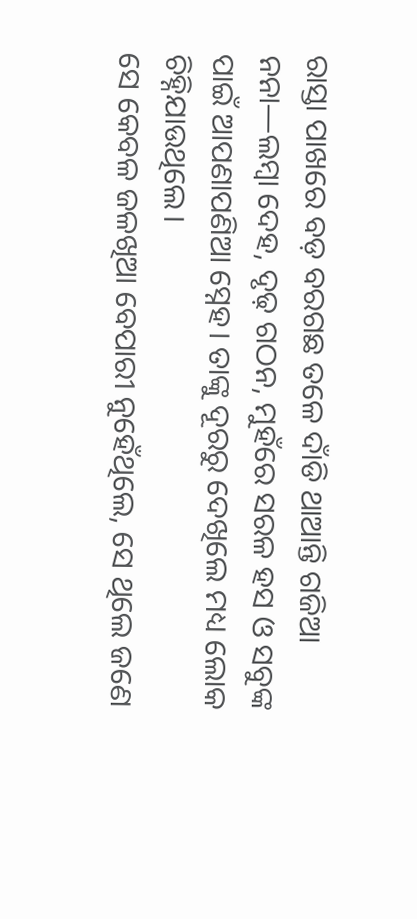ରାସ୍ତା ପାଖରେ ବଡ଼ ବରଗଛ ତଳେ ଦାଁଡି ଥାଆନ୍ତି ଗଜିଆ ନନା—ଲମ୍ବା ଦେହ, ଦୃଢ଼ ଗଠନ, ମୁହଁରେ ସରଳ ହସ ଓ ସବୁଙ୍କ ପାଇଁ ଆପଣାପଣିଆ ସ୍ନେହ। ତାଙ୍କୁ ଦୂରରୁ ଦେଖିଲେ ମଧ୍ୟ ଲୋକ ଚିହ୍ନିଯାଉଥିଲେ।
ସେ କେବଳ ଜଳଖିଆ ବେପାରୀ ନୁହେଁଥିଲେ, ସେ ଥିଲେ ଜଣେ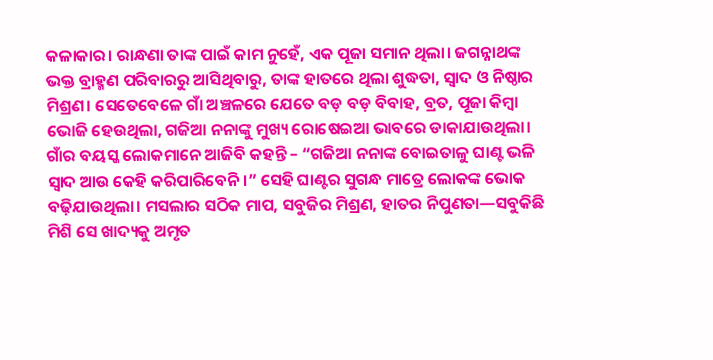କଳାକାର। ରାନ୍ଧଣା ତାଙ୍କ ପାଇଁ କାମ ନୁହେଁ, ଏକ ପୂଜା ସମାନ ଥିଲା। ଜଗନ୍ନାଥଙ୍କ ଭକ୍ତ ବ୍ରାହ୍ମଣ ପରିବାରରୁ ଆସିଥିବାରୁ, ତାଙ୍କ ହାତରେ ଥିଲା ଶୁଦ୍ଧତା, ସ୍ୱାଦ ଓ ନିଷ୍ଠାର ମିଶ୍ରଣ। ସେତେବେଳେ ଗାଁ ଅଞ୍ଚଳରେ ଯେତେ ବଡ଼ ବଡ଼ ବିବାହ, ବ୍ରତ, ପୂଜା କିମ୍ବା ଭୋଜି ହେଉଥିଲା, ଗଜିଆ ନନାଙ୍କୁ ମୁଖ୍ୟ ରୋଷେଇଆ ଭାବରେ ଡାକାଯାଉଥିଲା।
ଗାଁର ବୟସ୍କ ଲୋକମାନେ ଆଜିବି କହନ୍ତି – “ଗଜିଆ ନନାଙ୍କ ବୋଇତାଳୁ ଘାଣ୍ଟ ଭଳି ସ୍ୱାଦ ଆଉ କେହି କରିପାରିବେନି।” ସେହି ଘାଣ୍ଟର ସୁଗନ୍ଧ ମାତ୍ରେ ଲୋକଙ୍କ ଭୋକ ବଢ଼ିଯାଉଥିଲା। ମସଲାର ସଠିକ ମାପ, ସବୁଜିର ମିଶ୍ରଣ, ହାତର ନିପୁଣତା—ସବୁକିଛି ମିଶି ସେ ଖାଦ୍ୟକୁ ଅମୃତ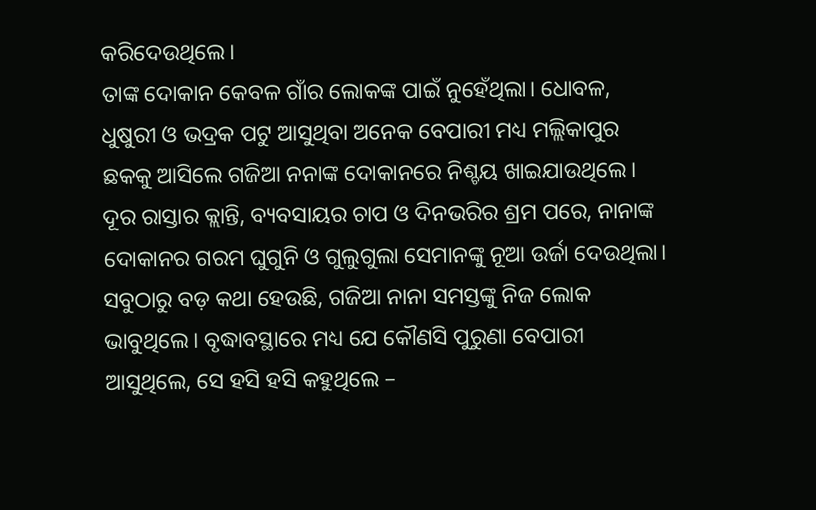କରିଦେଉଥିଲେ।
ତାଙ୍କ ଦୋକାନ କେବଳ ଗାଁର ଲୋକଙ୍କ ପାଇଁ ନୁହେଁଥିଲା। ଧୋବଳ, ଧୁଷୁରୀ ଓ ଭଦ୍ରକ ପଟୁ ଆସୁଥିବା ଅନେକ ବେପାରୀ ମଧ୍ୟ ମଲ୍ଲିକାପୁର ଛକକୁ ଆସିଲେ ଗଜିଆ ନନାଙ୍କ ଦୋକାନରେ ନିଶ୍ଚୟ ଖାଇଯାଉଥିଲେ। ଦୂର ରାସ୍ତାର କ୍ଲାନ୍ତି, ବ୍ୟବସାୟର ଚାପ ଓ ଦିନଭରିର ଶ୍ରମ ପରେ, ନାନାଙ୍କ ଦୋକାନର ଗରମ ଘୁଗୁନି ଓ ଗୁଲୁଗୁଲା ସେମାନଙ୍କୁ ନୂଆ ଉର୍ଜା ଦେଉଥିଲା।
ସବୁଠାରୁ ବଡ଼ କଥା ହେଉଛି, ଗଜିଆ ନାନା ସମସ୍ତଙ୍କୁ ନିଜ ଲୋକ ଭାବୁଥିଲେ। ବୃଦ୍ଧାବସ୍ଥାରେ ମଧ୍ୟ ଯେ କୌଣସି ପୁରୁଣା ବେପାରୀ ଆସୁଥିଲେ, ସେ ହସି ହସି କହୁଥିଲେ –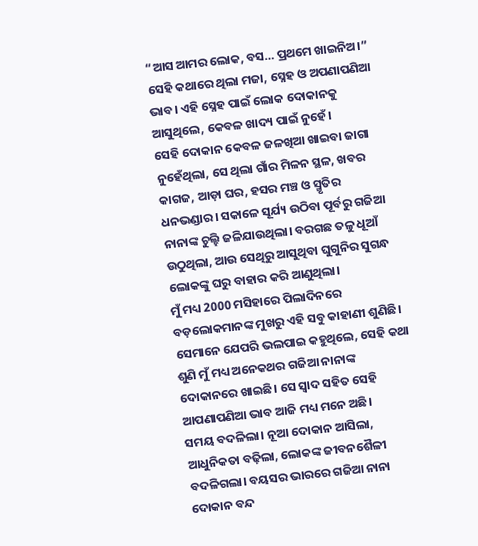“ଆସ ଆମର ଲୋକ, ବସ… ପ୍ରଥମେ ଖାଇନିଅ।” ସେହି କଥାରେ ଥିଲା ମଜା, ସ୍ନେହ ଓ ଅପଣାପଣିଆ ଭାବ। ଏହି ସ୍ନେହ ପାଇଁ ଲୋକ ଦୋକାନକୁ ଆସୁଥିଲେ, କେବଳ ଖାଦ୍ୟ ପାଇଁ ନୁହେଁ।
ସେହି ଦୋକାନ କେବଳ ଜଳଖିଆ ଖାଇବା ଜାଗା ନୁହେଁଥିଲା, ସେ ଥିଲା ଗାଁର ମିଳନ ସ୍ଥଳ, ଖବର କାଗଜ, ଆଡ଼ା ଘର, ହସର ମଞ୍ଚ ଓ ସ୍ମୃତିର ଧନଭଣ୍ଡାର। ସକାଳେ ସୂର୍ଯ୍ୟ ଉଠିବା ପୂର୍ବରୁ ଗଜିଆ ନାନାଙ୍କ ଚୁଲ୍ହି ଜଳିଯାଉଥିଲା। ବରଗଛ ତଳୁ ଧୂଆଁ ଉଠୁଥିଲା, ଆଉ ସେଥିରୁ ଆସୁଥିବା ଘୁଗୁନିର ସୁଗନ୍ଧ ଲୋକଙ୍କୁ ଘରୁ ବାହାର କରି ଆଣୁଥିଲା।
ମୁଁ ମଧ୍ୟ 2000 ମସିହାରେ ପିଲାଦିନରେ ବଡ଼ଲୋକମାନଙ୍କ ମୁଖରୁ ଏହି ସବୁ କାହାଣୀ ଶୁଣିଛି। ସେମାନେ ଯେପରି ଭଲପାଇ କହୁଥିଲେ, ସେହି କଥା ଶୁଣି ମୁଁ ମଧ୍ୟ ଅନେକଥର ଗଜିଆ ନାନାଙ୍କ ଦୋକାନରେ ଖାଇଛି। ସେ ସ୍ୱାଦ ସହିତ ସେହି ଆପଣାପଣିଆ ଭାବ ଆଜି ମଧ୍ୟ ମନେ ଅଛି।
ସମୟ ବଦଳିଲା। ନୂଆ ଦୋକାନ ଆସିଲା, ଆଧୁନିକତା ବଢ଼ିଲା, ଲୋକଙ୍କ ଜୀବନଶୈଳୀ ବଦଳିଗଲା। ବୟସର ଭାରରେ ଗଜିଆ ନାନା ଦୋକାନ ବନ୍ଦ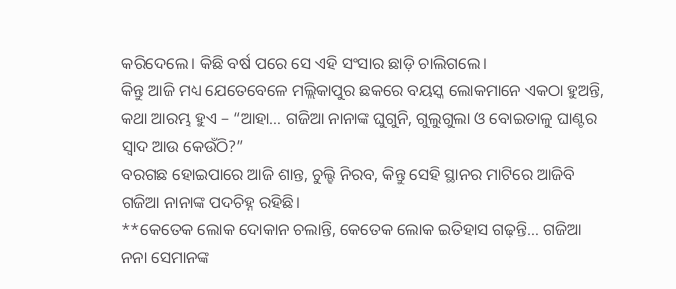କରିଦେଲେ। କିଛି ବର୍ଷ ପରେ ସେ ଏହି ସଂସାର ଛାଡ଼ି ଚାଲିଗଲେ।
କିନ୍ତୁ ଆଜି ମଧ୍ୟ ଯେତେବେଳେ ମଲ୍ଲିକାପୁର ଛକରେ ବୟସ୍କ ଲୋକମାନେ ଏକଠା ହୁଅନ୍ତି, କଥା ଆରମ୍ଭ ହୁଏ – “ଆହା… ଗଜିଆ ନାନାଙ୍କ ଘୁଗୁନି, ଗୁଲୁଗୁଲା ଓ ବୋଇତାଳୁ ଘାଣ୍ଟର ସ୍ୱାଦ ଆଉ କେଉଁଠି?”
ବରଗଛ ହୋଇପାରେ ଆଜି ଶାନ୍ତ, ଚୁଲ୍ହି ନିରବ, କିନ୍ତୁ ସେହି ସ୍ଥାନର ମାଟିରେ ଆଜିବି ଗଜିଆ ନାନାଙ୍କ ପଦଚିହ୍ନ ରହିଛି।
**କେତେକ ଲୋକ ଦୋକାନ ଚଲାନ୍ତି, କେତେକ ଲୋକ ଇତିହାସ ଗଢ଼ନ୍ତି… ଗଜିଆ ନନା ସେମାନଙ୍କ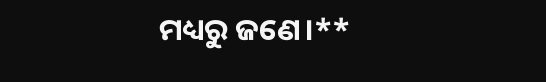ମଧ୍ୟରୁ ଜଣେ।**